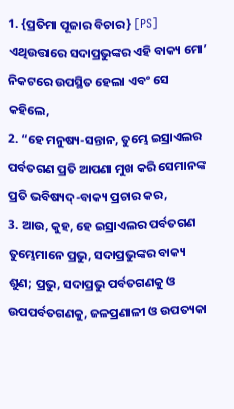1. {ପ୍ରତିମା ପୂଜାର ବିଚାର} [PS] ଏଥିଉତ୍ତାରେ ସଦାପ୍ରଭୁଙ୍କର ଏହି ବାକ୍ୟ ମୋ’ ନିକଟରେ ଉପସ୍ଥିତ ହେଲା ଏବଂ ସେ କହିଲେ,
2. “ହେ ମନୁଷ୍ୟ-ସନ୍ତାନ, ତୁମ୍ଭେ ଇସ୍ରାଏଲର ପର୍ବତଗଣ ପ୍ରତି ଆପଣା ମୁଖ କରି ସେମାନଙ୍କ ପ୍ରତି ଭବିଷ୍ୟଦ୍-ବାକ୍ୟ ପ୍ରଚାର କର,
3. ଆଉ, କୁହ, ହେ ଇସ୍ରାଏଲର ପର୍ବତଗଣ ତୁମ୍ଭେମାନେ ପ୍ରଭୁ, ସଦାପ୍ରଭୁଙ୍କର ବାକ୍ୟ ଶୁଣ; ପ୍ରଭୁ, ସଦାପ୍ରଭୁ ପର୍ବତଗଣକୁ ଓ ଉପପର୍ବତଗଣକୁ, ଜଳପ୍ରଣାଳୀ ଓ ଉପତ୍ୟକା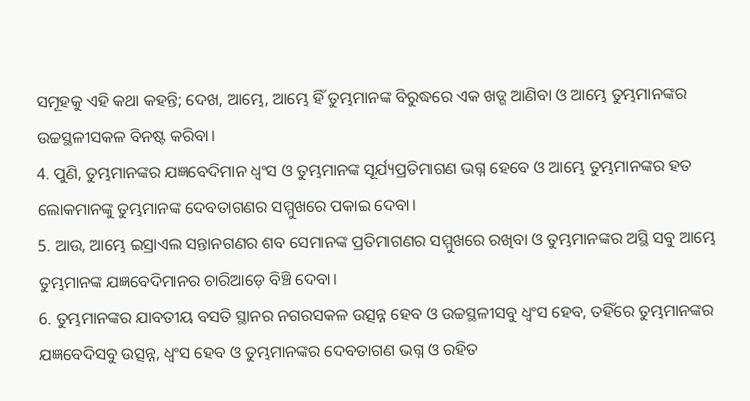ସମୂହକୁ ଏହି କଥା କହନ୍ତି; ଦେଖ, ଆମ୍ଭେ, ଆମ୍ଭେ ହିଁ ତୁମ୍ଭମାନଙ୍କ ବିରୁଦ୍ଧରେ ଏକ ଖଡ୍ଗ ଆଣିବା ଓ ଆମ୍ଭେ ତୁମ୍ଭମାନଙ୍କର ଉଚ୍ଚସ୍ଥଳୀସକଳ ବିନଷ୍ଟ କରିବା।
4. ପୁଣି, ତୁମ୍ଭମାନଙ୍କର ଯଜ୍ଞବେଦିମାନ ଧ୍ୱଂସ ଓ ତୁମ୍ଭମାନଙ୍କ ସୂର୍ଯ୍ୟପ୍ରତିମାଗଣ ଭଗ୍ନ ହେବେ ଓ ଆମ୍ଭେ ତୁମ୍ଭମାନଙ୍କର ହତ ଲୋକମାନଙ୍କୁ ତୁମ୍ଭମାନଙ୍କ ଦେବତାଗଣର ସମ୍ମୁଖରେ ପକାଇ ଦେବା।
5. ଆଉ, ଆମ୍ଭେ ଇସ୍ରାଏଲ ସନ୍ତାନଗଣର ଶବ ସେମାନଙ୍କ ପ୍ରତିମାଗଣର ସମ୍ମୁଖରେ ରଖିବା ଓ ତୁମ୍ଭମାନଙ୍କର ଅସ୍ଥି ସବୁ ଆମ୍ଭେ ତୁମ୍ଭମାନଙ୍କ ଯଜ୍ଞବେଦିମାନର ଚାରିଆଡ଼େ ବିଞ୍ଚି ଦେବା।
6. ତୁମ୍ଭମାନଙ୍କର ଯାବତୀୟ ବସତି ସ୍ଥାନର ନଗରସକଳ ଉତ୍ସନ୍ନ ହେବ ଓ ଉଚ୍ଚସ୍ଥଳୀସବୁ ଧ୍ୱଂସ ହେବ, ତହିଁରେ ତୁମ୍ଭମାନଙ୍କର ଯଜ୍ଞବେଦିସବୁ ଉତ୍ସନ୍ନ, ଧ୍ୱଂସ ହେବ ଓ ତୁମ୍ଭମାନଙ୍କର ଦେବତାଗଣ ଭଗ୍ନ ଓ ରହିତ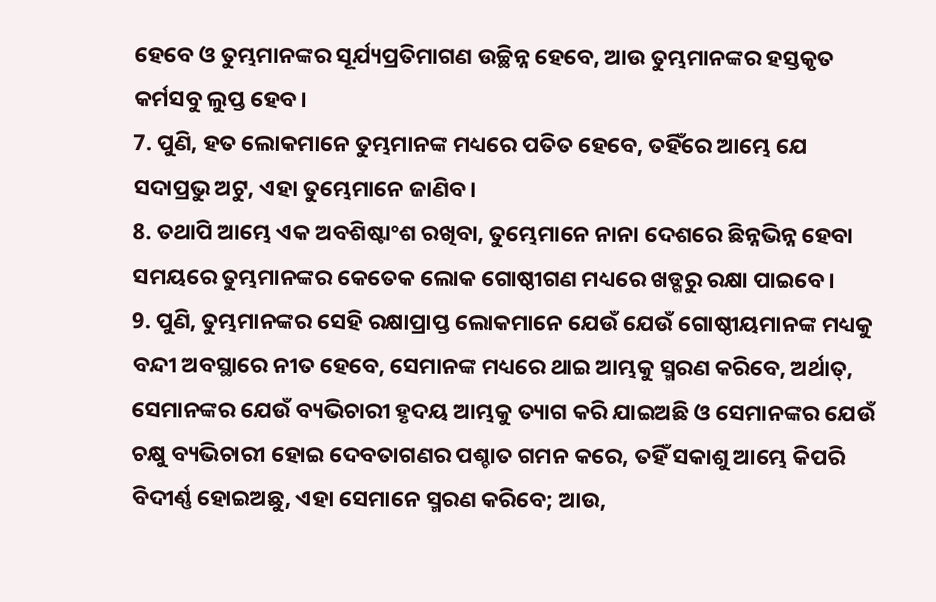ହେବେ ଓ ତୁମ୍ଭମାନଙ୍କର ସୂର୍ଯ୍ୟପ୍ରତିମାଗଣ ଉଚ୍ଛିନ୍ନ ହେବେ, ଆଉ ତୁମ୍ଭମାନଙ୍କର ହସ୍ତକୃତ କର୍ମସବୁ ଲୁପ୍ତ ହେବ।
7. ପୁଣି, ହତ ଲୋକମାନେ ତୁମ୍ଭମାନଙ୍କ ମଧ୍ୟରେ ପତିତ ହେବେ, ତହିଁରେ ଆମ୍ଭେ ଯେ ସଦାପ୍ରଭୁ ଅଟୁ, ଏହା ତୁମ୍ଭେମାନେ ଜାଣିବ।
8. ତଥାପି ଆମ୍ଭେ ଏକ ଅବଶିଷ୍ଟାଂଶ ରଖିବା, ତୁମ୍ଭେମାନେ ନାନା ଦେଶରେ ଛିନ୍ନଭିନ୍ନ ହେବା ସମୟରେ ତୁମ୍ଭମାନଙ୍କର କେତେକ ଲୋକ ଗୋଷ୍ଠୀଗଣ ମଧ୍ୟରେ ଖଡ୍ଗରୁ ରକ୍ଷା ପାଇବେ।
9. ପୁଣି, ତୁମ୍ଭମାନଙ୍କର ସେହି ରକ୍ଷାପ୍ରାପ୍ତ ଲୋକମାନେ ଯେଉଁ ଯେଉଁ ଗୋଷ୍ଠୀୟମାନଙ୍କ ମଧ୍ୟକୁ ବନ୍ଦୀ ଅବସ୍ଥାରେ ନୀତ ହେବେ, ସେମାନଙ୍କ ମଧ୍ୟରେ ଥାଇ ଆମ୍ଭକୁ ସ୍ମରଣ କରିବେ, ଅର୍ଥାତ୍, ସେମାନଙ୍କର ଯେଉଁ ବ୍ୟଭିଚାରୀ ହୃଦୟ ଆମ୍ଭକୁ ତ୍ୟାଗ କରି ଯାଇଅଛି ଓ ସେମାନଙ୍କର ଯେଉଁ ଚକ୍ଷୁ ବ୍ୟଭିଚାରୀ ହୋଇ ଦେବତାଗଣର ପଶ୍ଚାତ ଗମନ କରେ, ତହିଁ ସକାଶୁ ଆମ୍ଭେ କିପରି ବିଦୀର୍ଣ୍ଣ ହୋଇଅଛୁ, ଏହା ସେମାନେ ସ୍ମରଣ କରିବେ; ଆଉ,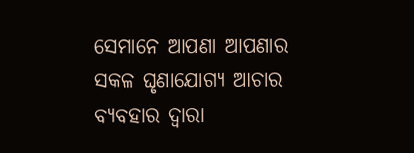ସେମାନେ ଆପଣା ଆପଣାର ସକଳ ଘୃଣାଯୋଗ୍ୟ ଆଚାର ବ୍ୟବହାର ଦ୍ୱାରା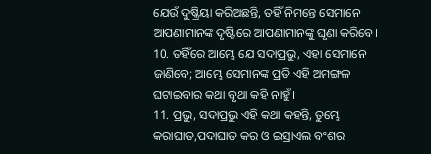ଯେଉଁ ଦୁଷ୍କ୍ରିୟା କରିଅଛନ୍ତି, ତହିଁ ନିମନ୍ତେ ସେମାନେ ଆପଣାମାନଙ୍କ ଦୃଷ୍ଟିରେ ଆପଣାମାନଙ୍କୁ ଘୃଣା କରିବେ।
10. ତହିଁରେ ଆମ୍ଭେ ଯେ ସଦାପ୍ରଭୁ, ଏହା ସେମାନେ ଜାଣିବେ; ଆମ୍ଭେ ସେମାନଙ୍କ ପ୍ରତି ଏହି ଅମଙ୍ଗଳ ଘଟାଇବାର କଥା ବୃଥା କହି ନାହୁଁ।
11. ପ୍ରଭୁ, ସଦାପ୍ରଭୁ ଏହି କଥା କହନ୍ତି, ତୁମ୍ଭେ କରାଘାତ,ପଦାଘାତ କର ଓ ଇସ୍ରାଏଲ ବଂଶର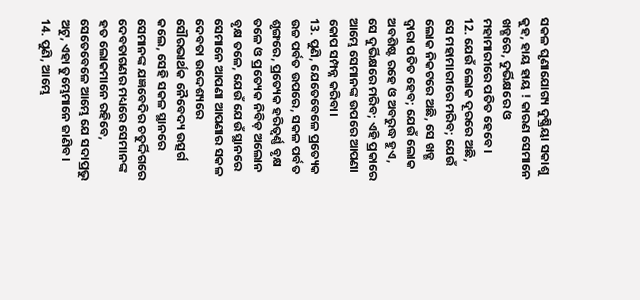ସକଳ ଘୃଣାଯୋଗ୍ୟ ଦୁଷ୍କ୍ରିୟା ସକାଶୁ କୁହ, ହାୟ ହାୟ ! କାରଣ ସେମାନେ ଖଡ୍ଗରେ, ଦୁର୍ଭିକ୍ଷରେ ଓ ମହାମାରୀରେ ପତିତ ହେବେ।
12. ଯେଉଁ ଲୋକ ଦୂରରେ ଅଛି, ସେ ମହାମାରୀରେ ମରିବ; ଯେଉଁ ଲୋକ ନିକଟରେ ଅଛି, ସେ ଖଡ୍ଗ ଦ୍ୱାରା ପତିତ ହେବ; ଯେଉଁ ଲୋକ ଅବଶିଷ୍ଟ ରହେ ଓ ଅବରୁଦ୍ଧ ହୁଏ, ସେ ଦୁର୍ଭିକ୍ଷରେ ମରିବ; ଏହି ପ୍ରକାରେ ଆମ୍ଭେ ସେମାନଙ୍କ ଉପରେ ଆପଣା କୋପ ସମ୍ପନ୍ନ କରିବା।
13. ପୁଣି, ଯେତେବେଳେ ପ୍ରତ୍ୟେକ ଉଚ୍ଚ ପର୍ବତ ଉପରେ, ସକଳ ପର୍ବତ ଶୃଙ୍ଗରେ, ପ୍ରତ୍ୟେକ ହରିତ୍ବର୍ଣ୍ଣ ବୃକ୍ଷ ତଳେ ଓ ପ୍ରତ୍ୟେକ ନିବିଡ଼ ଅଲୋନ ବୃକ୍ଷ ତଳେ, ଯେଉଁ ଯେଉଁ ସ୍ଥାନରେ ସେମାନେ ଆପଣା ଆପଣାର ସକଳ ଦେବତା ଉଦ୍ଦେଶ୍ୟରେ ସୌରଭାର୍ଥକ ନୈବେଦ୍ୟ ଉତ୍ସର୍ଗ କଲେ, ସେହି ସକଳ ସ୍ଥାନରେ ସେମାନଙ୍କ ଯଜ୍ଞବେଦିର ଚତୁର୍ଦ୍ଦିଗରେ ଦେବତାଗଣର ମଧ୍ୟରେ ସେମାନଙ୍କ ହତ ଲୋକମାନେ ରହିବେ, ସେତେବେଳେ ଆମ୍ଭେ ଯେ ସଦାପ୍ରଭୁ ଅଟୁ, ଏହା ତୁମ୍ଭେମାନେ ଜାଣିବ।
14. ପୁଣି, ଆମ୍ଭେ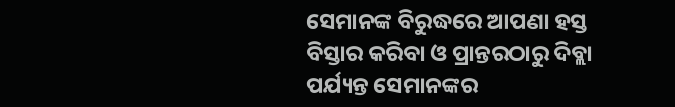ସେମାନଙ୍କ ବିରୁଦ୍ଧରେ ଆପଣା ହସ୍ତ ବିସ୍ତାର କରିବା ଓ ପ୍ରାନ୍ତରଠାରୁ ଦିବ୍ଲା ପର୍ଯ୍ୟନ୍ତ ସେମାନଙ୍କର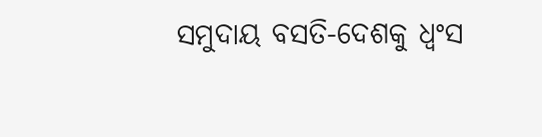ସମୁଦାୟ ବସତି-ଦେଶକୁ ଧ୍ୱଂସ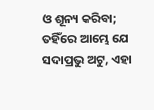ଓ ଶୂନ୍ୟ କରିବା; ତହିଁରେ ଆମ୍ଭେ ଯେ ସଦାପ୍ରଭୁ ଅଟୁ, ଏହା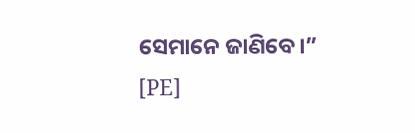ସେମାନେ ଜାଣିବେ।” [PE]